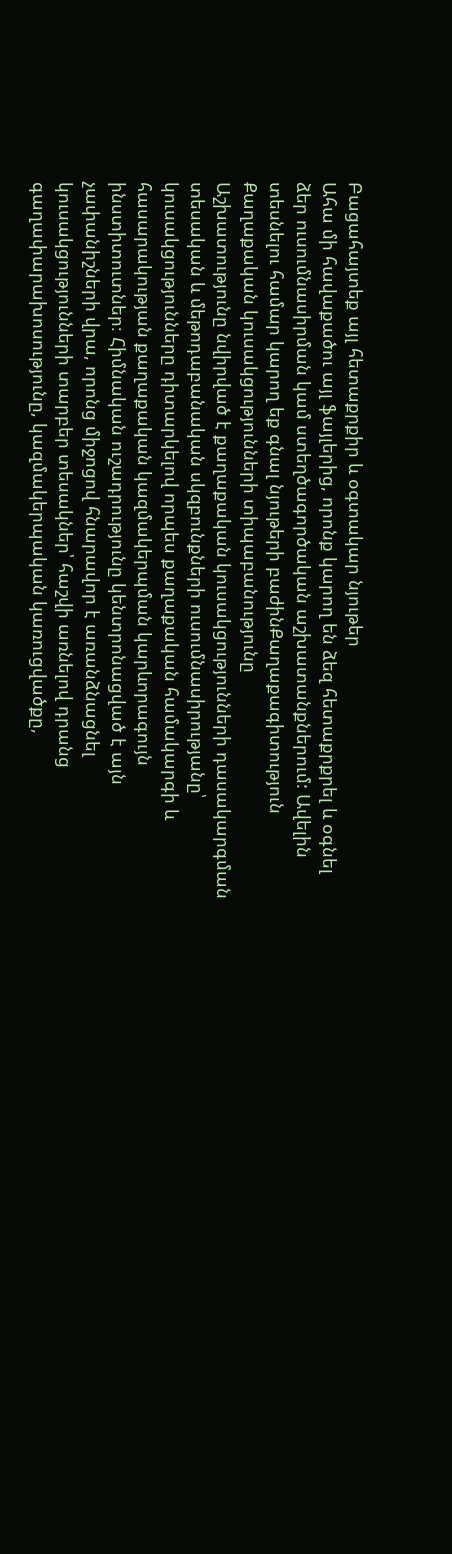Բացահայտեք այլ հետաքրքիր և օգտակար նյութեր
Ահա մի հավաքածու այլ ֆայլերից, որոնք կարող են ձեզ հետաքրքրել և օգնել ձեր ուսումնասիրման կամ ստեղծագործական աշխատանքներում: Ավելին տեսնելու համար կարող եք գնալ նյութերի բաժինՔաղաքագիտություն
Քաղաքական կուսակցությունների տիպաբանությունը
Աշխատությունը նվիրված է քաղաքական կուսակցությունների դասակարգման տեսական և մեթոդաբանական սկզբունքների ուսումնասիրությանը՝ կուսակցությունները դիտարկելով որպես քաղաքական համակարգի և հասարակության քաղաքական կազմակերպման կարևորագույն ինստիտուտներ։ Հիմնական ուշադրությունը կենտրոնացված է այն չափանիշների վրա, որոնց միջոցով հնարավոր է առանձնացնել կուսակցությունների տարբեր տեսակներ՝ հաշվի առնելով դրանց գաղափարախոսությունը, կազմակերպական կառուցվածքը,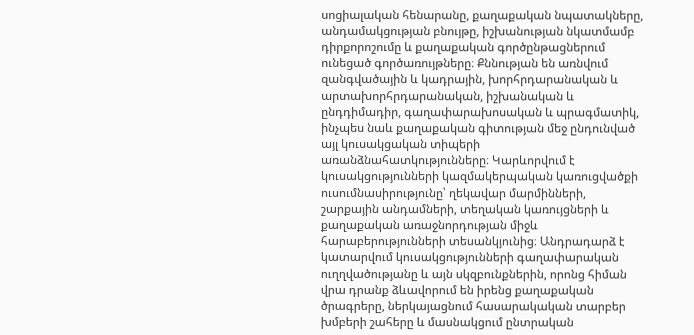սոցիալական հենարանը, քաղաքական նպատակները, անդամակցության բնույթը, իշխանության նկատմամբ դիրքորոշումը և քաղաքական գործընթացներում ունեցած գործառույթները։ Քննության են առնվում զանգվածային և կադրային, խորհրդարանական և արտախորհրդարանական, իշխանական և ընդդիմադիր, գաղափարախոսական և պրագմատիկ, ինչպես նաև քաղաքական գիտության մեջ ընդունված այլ կուսակցական տիպերի առանձնահատկությունները։ Կարևորվում է կուսակցությունների կազմակերպական կառուցվածքի ուսումնասիրությունը՝ ղեկավար մարմինների, շարքային անդամների, տեղական կառույցների և քաղաքական առաջնորդության միջև հարաբերությունների տեսանկյունից։ Անդրադարձ է կատարվում կուսակցությունների գաղափարական ուղղվածությանը և այն սկզբունքներին, որոնց հիման վրա դրանք ձևավորում են իրենց քաղաքական ծրագրերը, ներկայացնում հասարակական տարբեր խմբերի շահերը և մասնակցում ընտրական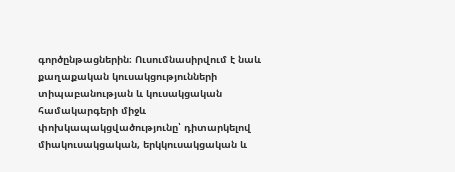գործընթացներին։ Ուսումնասիրվում է նաև քաղաքական կուսակցությունների տիպաբանության և կուսակցական համակարգերի միջև փոխկապակցվածությունը՝ դիտարկելով միակուսակցական, երկկուսակցական և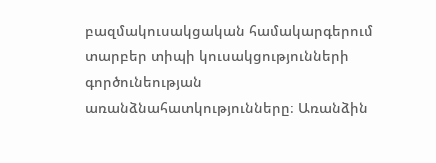բազմակուսակցական համակարգերում տարբեր տիպի կուսակցությունների գործունեության առանձնահատկությունները։ Առանձին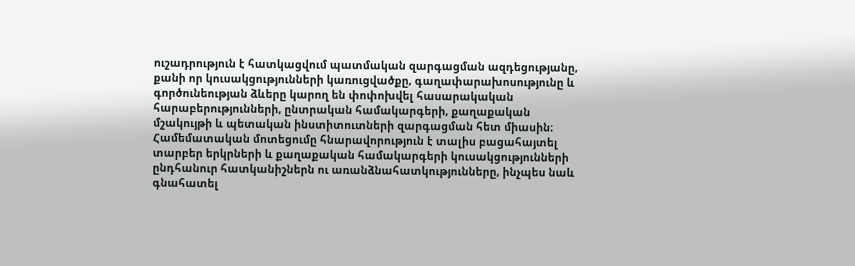ուշադրություն է հատկացվում պատմական զարգացման ազդեցությանը, քանի որ կուսակցությունների կառուցվածքը, գաղափարախոսությունը և գործունեության ձևերը կարող են փոփոխվել հասարակական հարաբերությունների, ընտրական համակարգերի, քաղաքական մշակույթի և պետական ինստիտուտների զարգացման հետ միասին։ Համեմատական մոտեցումը հնարավորություն է տալիս բացահայտել տարբեր երկրների և քաղաքական համակարգերի կուսակցությունների ընդհանուր հատկանիշներն ու առանձնահատկությունները, ինչպես նաև գնահատել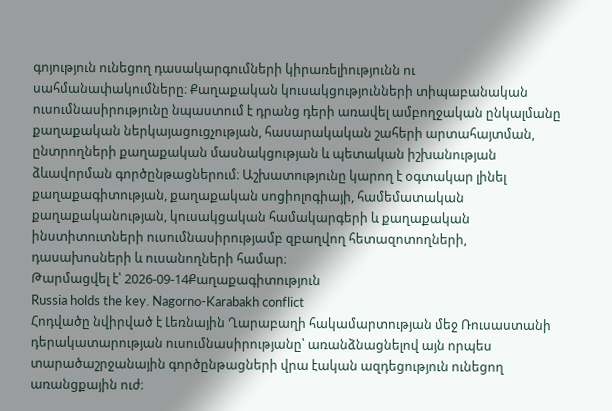գոյություն ունեցող դասակարգումների կիրառելիությունն ու սահմանափակումները։ Քաղաքական կուսակցությունների տիպաբանական ուսումնասիրությունը նպաստում է դրանց դերի առավել ամբողջական ընկալմանը քաղաքական ներկայացուցչության, հասարակական շահերի արտահայտման, ընտրողների քաղաքական մասնակցության և պետական իշխանության ձևավորման գործընթացներում։ Աշխատությունը կարող է օգտակար լինել քաղաքագիտության, քաղաքական սոցիոլոգիայի, համեմատական քաղաքականության, կուսակցական համակարգերի և քաղաքական ինստիտուտների ուսումնասիրությամբ զբաղվող հետազոտողների, դասախոսների և ուսանողների համար։
Թարմացվել է՝ 2026-09-14Քաղաքագիտություն
Russia holds the key. Nagorno-Karabakh conflict
Հոդվածը նվիրված է Լեռնային Ղարաբաղի հակամարտության մեջ Ռուսաստանի դերակատարության ուսումնասիրությանը՝ առանձնացնելով այն որպես տարածաշրջանային գործընթացների վրա էական ազդեցություն ունեցող առանցքային ուժ։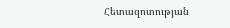Հետազոտության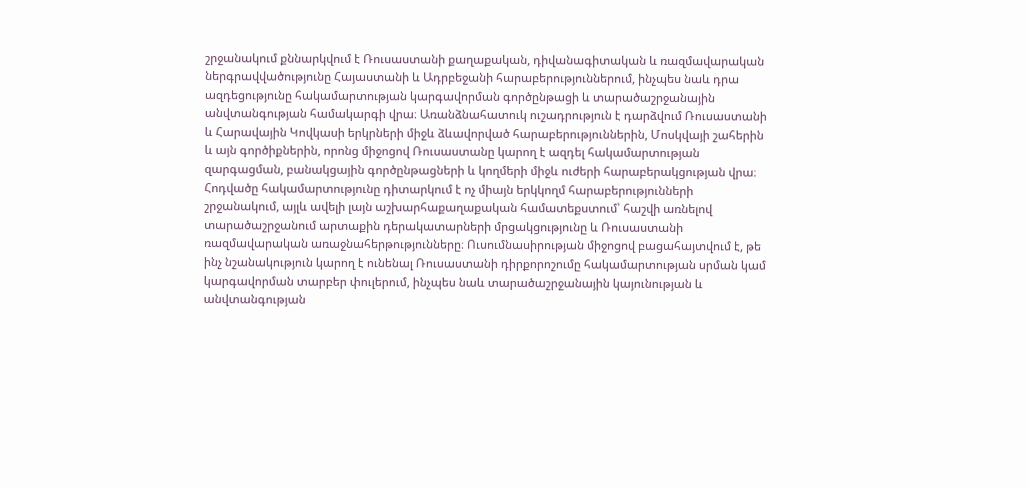շրջանակում քննարկվում է Ռուսաստանի քաղաքական, դիվանագիտական և ռազմավարական ներգրավվածությունը Հայաստանի և Ադրբեջանի հարաբերություններում, ինչպես նաև դրա ազդեցությունը հակամարտության կարգավորման գործընթացի և տարածաշրջանային անվտանգության համակարգի վրա։ Առանձնահատուկ ուշադրություն է դարձվում Ռուսաստանի և Հարավային Կովկասի երկրների միջև ձևավորված հարաբերություններին, Մոսկվայի շահերին և այն գործիքներին, որոնց միջոցով Ռուսաստանը կարող է ազդել հակամարտության զարգացման, բանակցային գործընթացների և կողմերի միջև ուժերի հարաբերակցության վրա։ Հոդվածը հակամարտությունը դիտարկում է ոչ միայն երկկողմ հարաբերությունների շրջանակում, այլև ավելի լայն աշխարհաքաղաքական համատեքստում՝ հաշվի առնելով տարածաշրջանում արտաքին դերակատարների մրցակցությունը և Ռուսաստանի ռազմավարական առաջնահերթությունները։ Ուսումնասիրության միջոցով բացահայտվում է, թե ինչ նշանակություն կարող է ունենալ Ռուսաստանի դիրքորոշումը հակամարտության սրման կամ կարգավորման տարբեր փուլերում, ինչպես նաև տարածաշրջանային կայունության և անվտանգության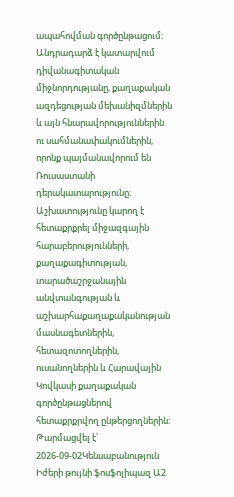ապահովման գործընթացում։ Անդրադարձ է կատարվում դիվանագիտական միջնորդությանը, քաղաքական ազդեցության մեխանիզմներին և այն հնարավորություններին ու սահմանափակումներին, որոնք պայմանավորում են Ռուսաստանի դերակատարությունը։ Աշխատությունը կարող է հետաքրքրել միջազգային հարաբերությունների, քաղաքագիտության, տարածաշրջանային անվտանգության և աշխարհաքաղաքականության մասնագետներին, հետազոտողներին, ուսանողներին և Հարավային Կովկասի քաղաքական գործընթացներով հետաքրքրվող ընթերցողներին։
Թարմացվել է՝ 2026-09-02Կենսաբանություն
Իժերի թույնի ֆոսֆոլիպազ Ա2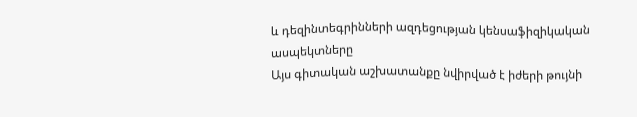և դեզինտեգրինների ազդեցության կենսաֆիզիկական ասպեկտները
Այս գիտական աշխատանքը նվիրված է իժերի թույնի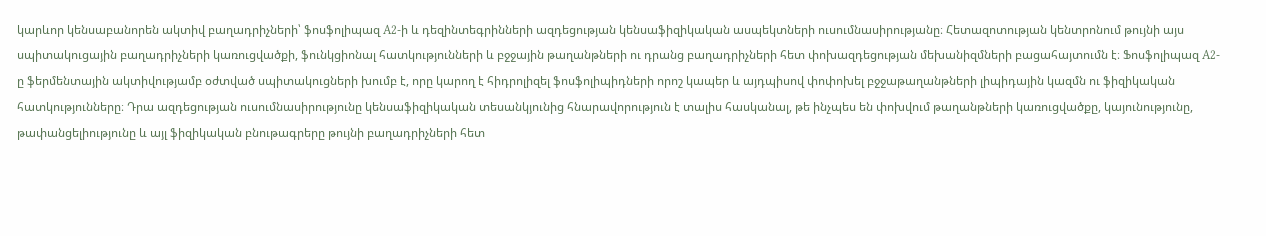կարևոր կենսաբանորեն ակտիվ բաղադրիչների՝ ֆոսֆոլիպազ A2-ի և դեզինտեգրինների ազդեցության կենսաֆիզիկական ասպեկտների ուսումնասիրությանը։ Հետազոտության կենտրոնում թույնի այս սպիտակուցային բաղադրիչների կառուցվածքի, ֆունկցիոնալ հատկությունների և բջջային թաղանթների ու դրանց բաղադրիչների հետ փոխազդեցության մեխանիզմների բացահայտումն է։ Ֆոսֆոլիպազ A2-ը ֆերմենտային ակտիվությամբ օժտված սպիտակուցների խումբ է, որը կարող է հիդրոլիզել ֆոսֆոլիպիդների որոշ կապեր և այդպիսով փոփոխել բջջաթաղանթների լիպիդային կազմն ու ֆիզիկական հատկությունները։ Դրա ազդեցության ուսումնասիրությունը կենսաֆիզիկական տեսանկյունից հնարավորություն է տալիս հասկանալ, թե ինչպես են փոխվում թաղանթների կառուցվածքը, կայունությունը, թափանցելիությունը և այլ ֆիզիկական բնութագրերը թույնի բաղադրիչների հետ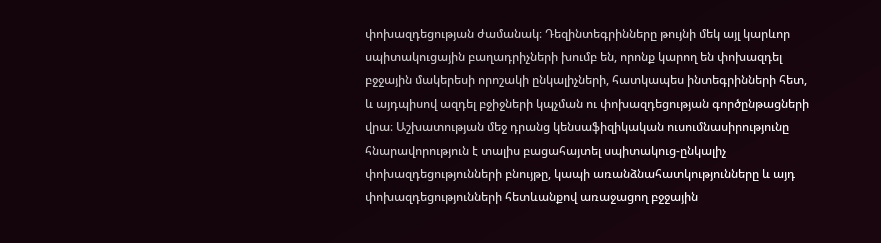փոխազդեցության ժամանակ։ Դեզինտեգրինները թույնի մեկ այլ կարևոր սպիտակուցային բաղադրիչների խումբ են, որոնք կարող են փոխազդել բջջային մակերեսի որոշակի ընկալիչների, հատկապես ինտեգրինների հետ, և այդպիսով ազդել բջիջների կպչման ու փոխազդեցության գործընթացների վրա։ Աշխատության մեջ դրանց կենսաֆիզիկական ուսումնասիրությունը հնարավորություն է տալիս բացահայտել սպիտակուց-ընկալիչ փոխազդեցությունների բնույթը, կապի առանձնահատկությունները և այդ փոխազդեցությունների հետևանքով առաջացող բջջային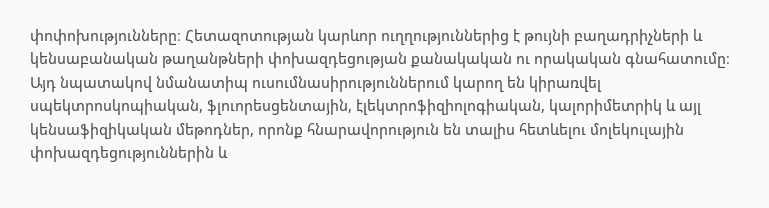փոփոխությունները։ Հետազոտության կարևոր ուղղություններից է թույնի բաղադրիչների և կենսաբանական թաղանթների փոխազդեցության քանակական ու որակական գնահատումը։ Այդ նպատակով նմանատիպ ուսումնասիրություններում կարող են կիրառվել սպեկտրոսկոպիական, ֆլուորեսցենտային, էլեկտրոֆիզիոլոգիական, կալորիմետրիկ և այլ կենսաֆիզիկական մեթոդներ, որոնք հնարավորություն են տալիս հետևելու մոլեկուլային փոխազդեցություններին և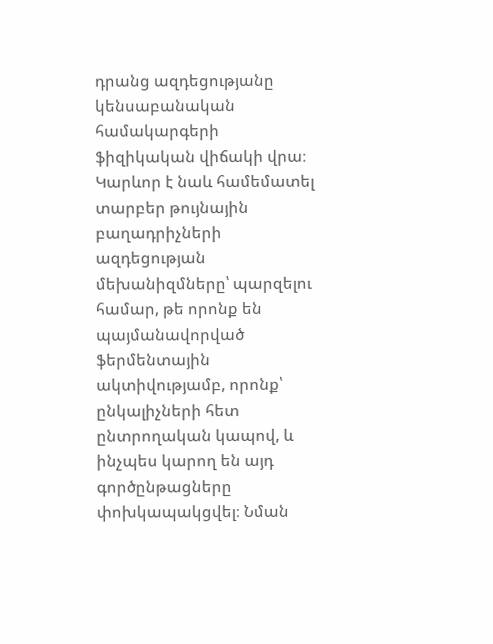դրանց ազդեցությանը կենսաբանական համակարգերի ֆիզիկական վիճակի վրա։ Կարևոր է նաև համեմատել տարբեր թույնային բաղադրիչների ազդեցության մեխանիզմները՝ պարզելու համար, թե որոնք են պայմանավորված ֆերմենտային ակտիվությամբ, որոնք՝ ընկալիչների հետ ընտրողական կապով, և ինչպես կարող են այդ գործընթացները փոխկապակցվել։ Նման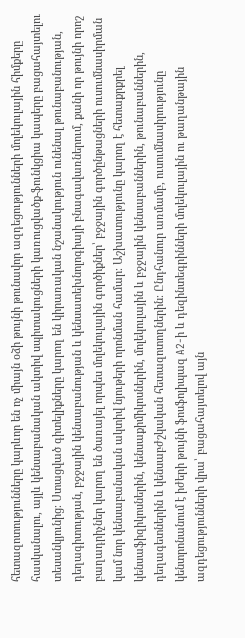հետազոտությունները կարևոր են ոչ միայն օձի թույնի թունավոր ազդեցությունների մոլեկուլային հիմքերը հասկանալու, այլև կենսաբանական ակտիվ սպիտակուցների կառուցվածք-ֆունկցիա կապերը բացահայտելու տեսանկյունից։ Ստացված գիտելիքները կարող են կիրառական նշանակություն ունենալ թունաբանության, դեղագիտության, բջջային կենսաբանության և կենսատեխնոլոգիայի բնագավառներում, քանի որ թույնի որոշ բաղադրիչներ կարող են ծառայել որպես մոլեկուլային գործիքներ՝ բջջային գործընթացների ուսումնասիրման կամ նոր կենսաբանական ակտիվ նյութերի որոնման համար։ Աշխատությունը կարող է հետաքրքրել կենսաֆիզիկոսներին, կենսաքիմիկոսներին, մոլեկուլային և բջջային կենսաբաններին, թունաբաններին, դեղագետներին և կենսաբժշկական հետազոտողներին։ Ընդհանուր առմամբ, ուսումնասիրությունը կենտրոնանում է իժերի թույնի ֆոսֆոլիպազ A2-ի և դեզինտեգրինների մոլեկուլային ու թաղանթային ազդեցությունների վրա՝ բացահայտելով այն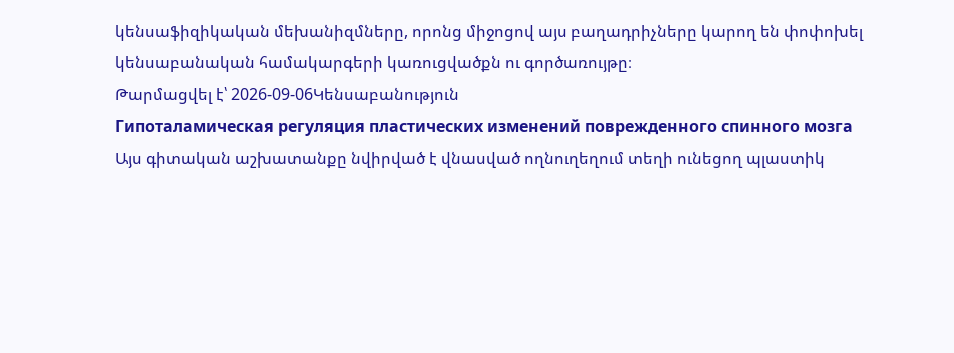կենսաֆիզիկական մեխանիզմները, որոնց միջոցով այս բաղադրիչները կարող են փոփոխել կենսաբանական համակարգերի կառուցվածքն ու գործառույթը։
Թարմացվել է՝ 2026-09-06Կենսաբանություն
Гипоталамическая регуляция пластических изменений поврежденного спинного мозга
Այս գիտական աշխատանքը նվիրված է վնասված ողնուղեղում տեղի ունեցող պլաստիկ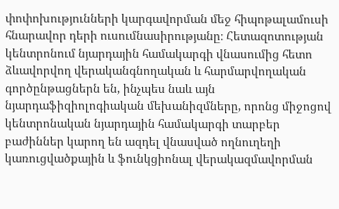փոփոխությունների կարգավորման մեջ հիպոթալամուսի հնարավոր դերի ուսումնասիրությանը։ Հետազոտության կենտրոնում նյարդային համակարգի վնասումից հետո ձևավորվող վերականգնողական և հարմարվողական գործընթացներն են, ինչպես նաև այն նյարդաֆիզիոլոգիական մեխանիզմները, որոնց միջոցով կենտրոնական նյարդային համակարգի տարբեր բաժիններ կարող են ազդել վնասված ողնուղեղի կառուցվածքային և ֆունկցիոնալ վերակազմավորման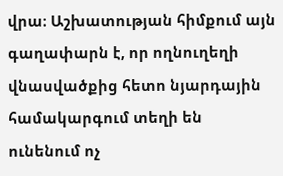վրա։ Աշխատության հիմքում այն գաղափարն է, որ ողնուղեղի վնասվածքից հետո նյարդային համակարգում տեղի են ունենում ոչ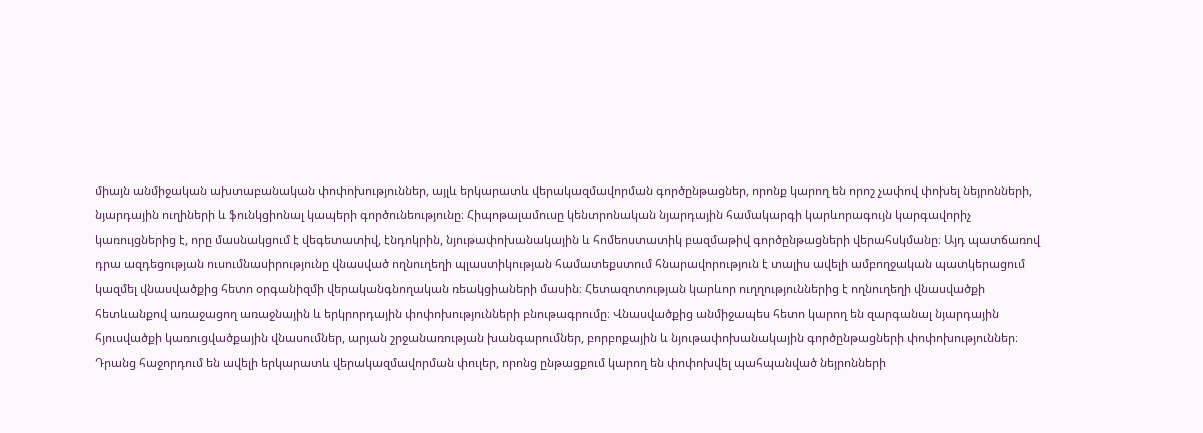միայն անմիջական ախտաբանական փոփոխություններ, այլև երկարատև վերակազմավորման գործընթացներ, որոնք կարող են որոշ չափով փոխել նեյրոնների, նյարդային ուղիների և ֆունկցիոնալ կապերի գործունեությունը։ Հիպոթալամուսը կենտրոնական նյարդային համակարգի կարևորագույն կարգավորիչ կառույցներից է, որը մասնակցում է վեգետատիվ, էնդոկրին, նյութափոխանակային և հոմեոստատիկ բազմաթիվ գործընթացների վերահսկմանը։ Այդ պատճառով դրա ազդեցության ուսումնասիրությունը վնասված ողնուղեղի պլաստիկության համատեքստում հնարավորություն է տալիս ավելի ամբողջական պատկերացում կազմել վնասվածքից հետո օրգանիզմի վերականգնողական ռեակցիաների մասին։ Հետազոտության կարևոր ուղղություններից է ողնուղեղի վնասվածքի հետևանքով առաջացող առաջնային և երկրորդային փոփոխությունների բնութագրումը։ Վնասվածքից անմիջապես հետո կարող են զարգանալ նյարդային հյուսվածքի կառուցվածքային վնասումներ, արյան շրջանառության խանգարումներ, բորբոքային և նյութափոխանակային գործընթացների փոփոխություններ։ Դրանց հաջորդում են ավելի երկարատև վերակազմավորման փուլեր, որոնց ընթացքում կարող են փոփոխվել պահպանված նեյրոնների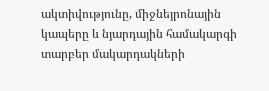ակտիվությունը, միջնեյրոնային կապերը և նյարդային համակարգի տարբեր մակարդակների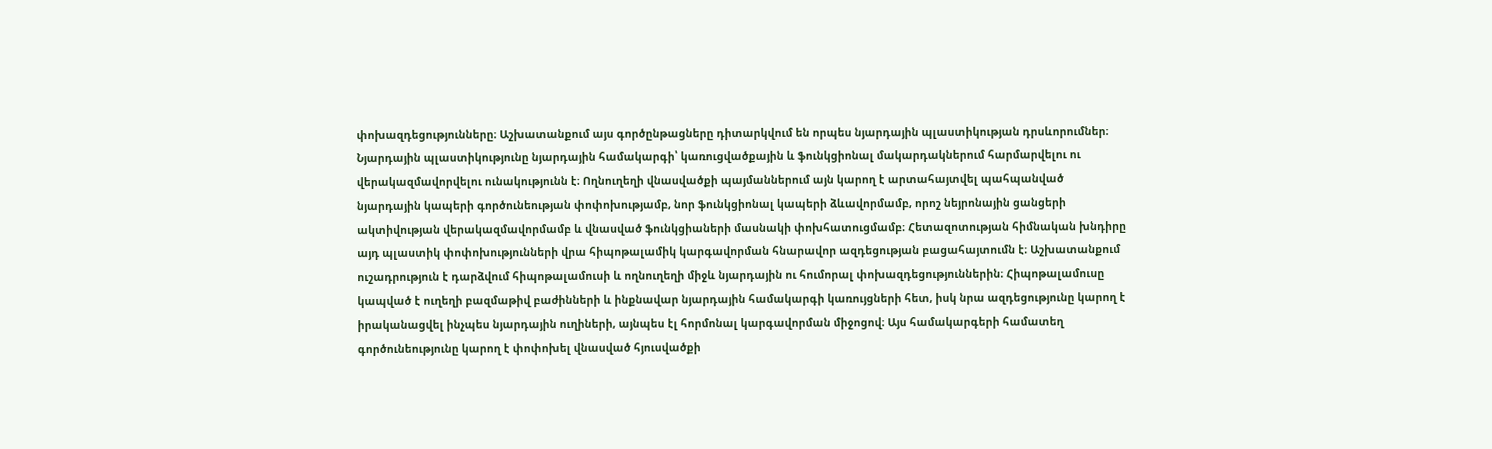փոխազդեցությունները։ Աշխատանքում այս գործընթացները դիտարկվում են որպես նյարդային պլաստիկության դրսևորումներ։ Նյարդային պլաստիկությունը նյարդային համակարգի՝ կառուցվածքային և ֆունկցիոնալ մակարդակներում հարմարվելու ու վերակազմավորվելու ունակությունն է։ Ողնուղեղի վնասվածքի պայմաններում այն կարող է արտահայտվել պահպանված նյարդային կապերի գործունեության փոփոխությամբ, նոր ֆունկցիոնալ կապերի ձևավորմամբ, որոշ նեյրոնային ցանցերի ակտիվության վերակազմավորմամբ և վնասված ֆունկցիաների մասնակի փոխհատուցմամբ։ Հետազոտության հիմնական խնդիրը այդ պլաստիկ փոփոխությունների վրա հիպոթալամիկ կարգավորման հնարավոր ազդեցության բացահայտումն է։ Աշխատանքում ուշադրություն է դարձվում հիպոթալամուսի և ողնուղեղի միջև նյարդային ու հումորալ փոխազդեցություններին։ Հիպոթալամուսը կապված է ուղեղի բազմաթիվ բաժինների և ինքնավար նյարդային համակարգի կառույցների հետ, իսկ նրա ազդեցությունը կարող է իրականացվել ինչպես նյարդային ուղիների, այնպես էլ հորմոնալ կարգավորման միջոցով։ Այս համակարգերի համատեղ գործունեությունը կարող է փոփոխել վնասված հյուսվածքի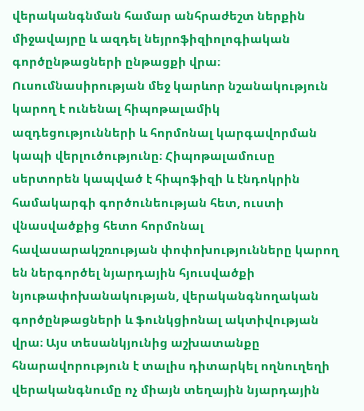վերականգնման համար անհրաժեշտ ներքին միջավայրը և ազդել նեյրոֆիզիոլոգիական գործընթացների ընթացքի վրա։ Ուսումնասիրության մեջ կարևոր նշանակություն կարող է ունենալ հիպոթալամիկ ազդեցությունների և հորմոնալ կարգավորման կապի վերլուծությունը։ Հիպոթալամուսը սերտորեն կապված է հիպոֆիզի և էնդոկրին համակարգի գործունեության հետ, ուստի վնասվածքից հետո հորմոնալ հավասարակշռության փոփոխությունները կարող են ներգործել նյարդային հյուսվածքի նյութափոխանակության, վերականգնողական գործընթացների և ֆունկցիոնալ ակտիվության վրա։ Այս տեսանկյունից աշխատանքը հնարավորություն է տալիս դիտարկել ողնուղեղի վերականգնումը ոչ միայն տեղային նյարդային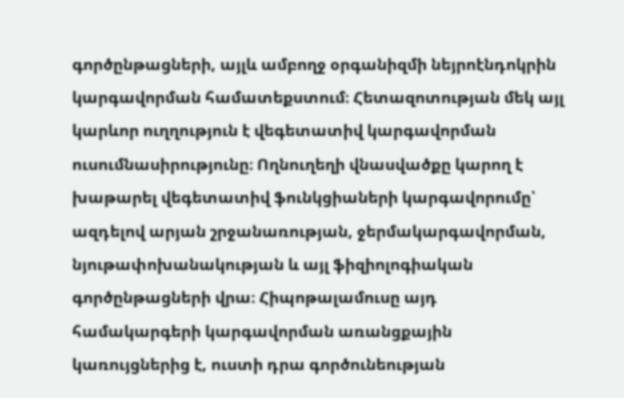գործընթացների, այլև ամբողջ օրգանիզմի նեյրոէնդոկրին կարգավորման համատեքստում։ Հետազոտության մեկ այլ կարևոր ուղղություն է վեգետատիվ կարգավորման ուսումնասիրությունը։ Ողնուղեղի վնասվածքը կարող է խաթարել վեգետատիվ ֆունկցիաների կարգավորումը՝ ազդելով արյան շրջանառության, ջերմակարգավորման, նյութափոխանակության և այլ ֆիզիոլոգիական գործընթացների վրա։ Հիպոթալամուսը այդ համակարգերի կարգավորման առանցքային կառույցներից է, ուստի դրա գործունեության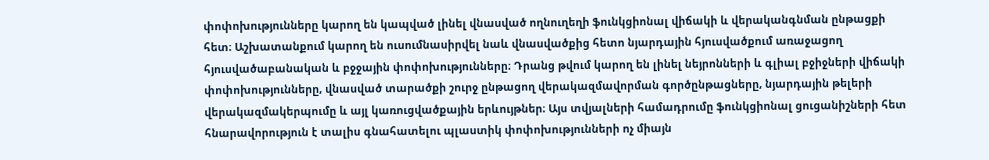փոփոխությունները կարող են կապված լինել վնասված ողնուղեղի ֆունկցիոնալ վիճակի և վերականգնման ընթացքի հետ։ Աշխատանքում կարող են ուսումնասիրվել նաև վնասվածքից հետո նյարդային հյուսվածքում առաջացող հյուսվածաբանական և բջջային փոփոխությունները։ Դրանց թվում կարող են լինել նեյրոնների և գլիալ բջիջների վիճակի փոփոխությունները, վնասված տարածքի շուրջ ընթացող վերակազմավորման գործընթացները, նյարդային թելերի վերակազմակերպումը և այլ կառուցվածքային երևույթներ։ Այս տվյալների համադրումը ֆունկցիոնալ ցուցանիշների հետ հնարավորություն է տալիս գնահատելու պլաստիկ փոփոխությունների ոչ միայն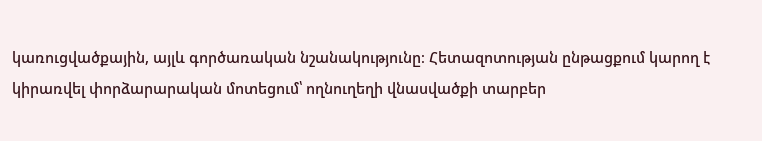կառուցվածքային, այլև գործառական նշանակությունը։ Հետազոտության ընթացքում կարող է կիրառվել փորձարարական մոտեցում՝ ողնուղեղի վնասվածքի տարբեր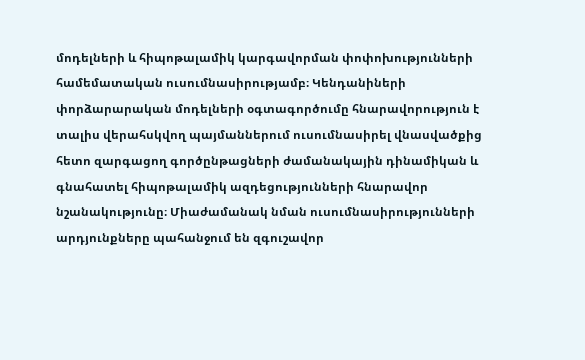մոդելների և հիպոթալամիկ կարգավորման փոփոխությունների համեմատական ուսումնասիրությամբ։ Կենդանիների փորձարարական մոդելների օգտագործումը հնարավորություն է տալիս վերահսկվող պայմաններում ուսումնասիրել վնասվածքից հետո զարգացող գործընթացների ժամանակային դինամիկան և գնահատել հիպոթալամիկ ազդեցությունների հնարավոր նշանակությունը։ Միաժամանակ նման ուսումնասիրությունների արդյունքները պահանջում են զգուշավոր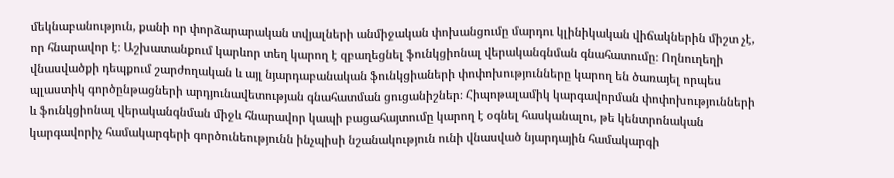մեկնաբանություն, քանի որ փորձարարական տվյալների անմիջական փոխանցումը մարդու կլինիկական վիճակներին միշտ չէ, որ հնարավոր է։ Աշխատանքում կարևոր տեղ կարող է զբաղեցնել ֆունկցիոնալ վերականգնման գնահատումը։ Ողնուղեղի վնասվածքի դեպքում շարժողական և այլ նյարդաբանական ֆունկցիաների փոփոխությունները կարող են ծառայել որպես պլաստիկ գործընթացների արդյունավետության գնահատման ցուցանիշներ։ Հիպոթալամիկ կարգավորման փոփոխությունների և ֆունկցիոնալ վերականգնման միջև հնարավոր կապի բացահայտումը կարող է օգնել հասկանալու, թե կենտրոնական կարգավորիչ համակարգերի գործունեությունն ինչպիսի նշանակություն ունի վնասված նյարդային համակարգի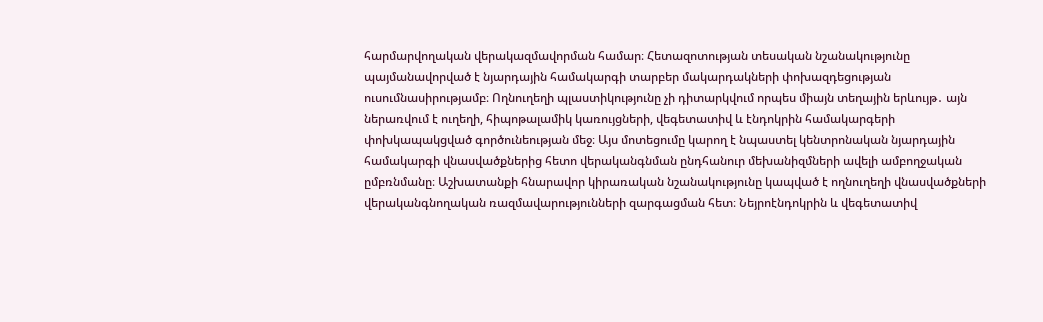հարմարվողական վերակազմավորման համար։ Հետազոտության տեսական նշանակությունը պայմանավորված է նյարդային համակարգի տարբեր մակարդակների փոխազդեցության ուսումնասիրությամբ։ Ողնուղեղի պլաստիկությունը չի դիտարկվում որպես միայն տեղային երևույթ․ այն ներառվում է ուղեղի, հիպոթալամիկ կառույցների, վեգետատիվ և էնդոկրին համակարգերի փոխկապակցված գործունեության մեջ։ Այս մոտեցումը կարող է նպաստել կենտրոնական նյարդային համակարգի վնասվածքներից հետո վերականգնման ընդհանուր մեխանիզմների ավելի ամբողջական ըմբռնմանը։ Աշխատանքի հնարավոր կիրառական նշանակությունը կապված է ողնուղեղի վնասվածքների վերականգնողական ռազմավարությունների զարգացման հետ։ Նեյրոէնդոկրին և վեգետատիվ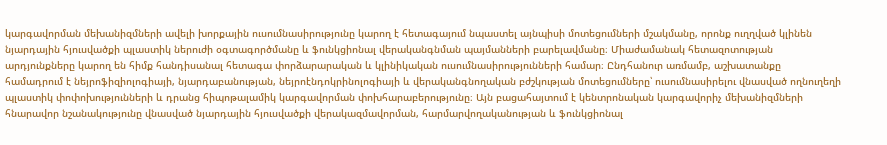կարգավորման մեխանիզմների ավելի խորքային ուսումնասիրությունը կարող է հետագայում նպաստել այնպիսի մոտեցումների մշակմանը, որոնք ուղղված կլինեն նյարդային հյուսվածքի պլաստիկ ներուժի օգտագործմանը և ֆունկցիոնալ վերականգնման պայմանների բարելավմանը։ Միաժամանակ հետազոտության արդյունքները կարող են հիմք հանդիսանալ հետագա փորձարարական և կլինիկական ուսումնասիրությունների համար։ Ընդհանուր առմամբ, աշխատանքը համադրում է նեյրոֆիզիոլոգիայի, նյարդաբանության, նեյրոէնդոկրինոլոգիայի և վերականգնողական բժշկության մոտեցումները՝ ուսումնասիրելու վնասված ողնուղեղի պլաստիկ փոփոխությունների և դրանց հիպոթալամիկ կարգավորման փոխհարաբերությունը։ Այն բացահայտում է կենտրոնական կարգավորիչ մեխանիզմների հնարավոր նշանակությունը վնասված նյարդային հյուսվածքի վերակազմավորման, հարմարվողականության և ֆունկցիոնալ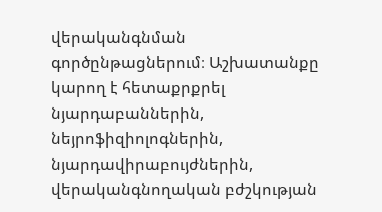վերականգնման գործընթացներում։ Աշխատանքը կարող է հետաքրքրել նյարդաբաններին, նեյրոֆիզիոլոգներին, նյարդավիրաբույժներին, վերականգնողական բժշկության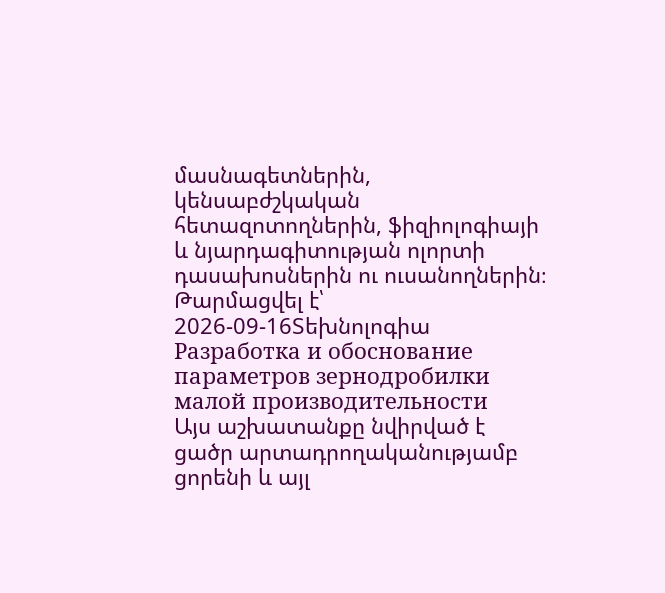մասնագետներին, կենսաբժշկական հետազոտողներին, ֆիզիոլոգիայի և նյարդագիտության ոլորտի դասախոսներին ու ուսանողներին։
Թարմացվել է՝ 2026-09-16Տեխնոլոգիա
Разработка и обоснование параметров зернодробилки малой производительности
Այս աշխատանքը նվիրված է ցածր արտադրողականությամբ ցորենի և այլ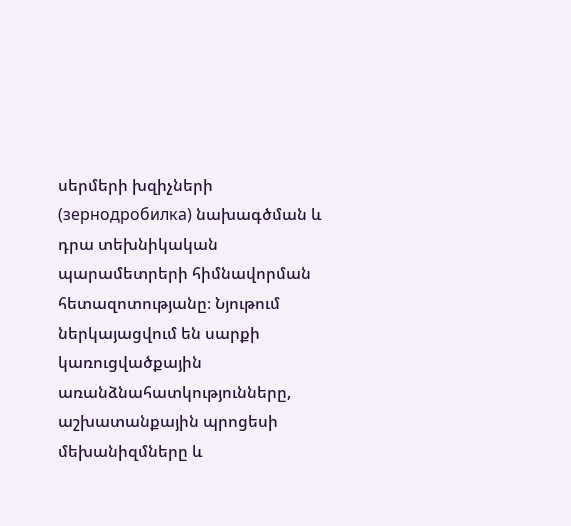սերմերի խզիչների (зернодробилка) նախագծման և դրա տեխնիկական պարամետրերի հիմնավորման հետազոտությանը։ Նյութում ներկայացվում են սարքի կառուցվածքային առանձնահատկությունները, աշխատանքային պրոցեսի մեխանիզմները և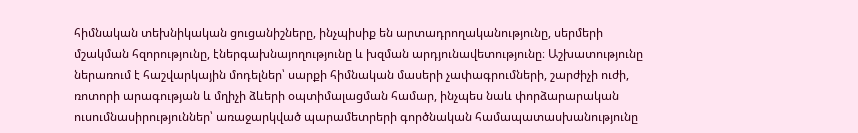հիմնական տեխնիկական ցուցանիշները, ինչպիսիք են արտադրողականությունը, սերմերի մշակման հզորությունը, էներգախնայողությունը և խզման արդյունավետությունը։ Աշխատությունը ներառում է հաշվարկային մոդելներ՝ սարքի հիմնական մասերի չափագրումների, շարժիչի ուժի, ռոտորի արագության և մղիչի ձևերի օպտիմալացման համար, ինչպես նաև փորձարարական ուսումնասիրություններ՝ առաջարկված պարամետրերի գործնական համապատասխանությունը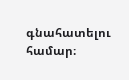գնահատելու համար։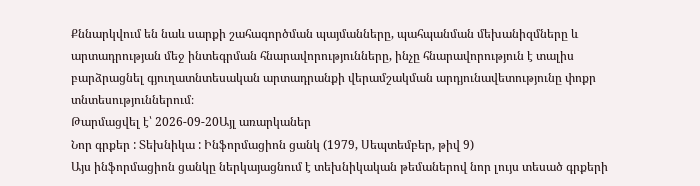Քննարկվում են նաև սարքի շահագործման պայմանները, պահպանման մեխանիզմները և արտադրության մեջ ինտեգրման հնարավորությունները, ինչը հնարավորություն է տալիս բարձրացնել գյուղատնտեսական արտադրանքի վերամշակման արդյունավետությունը փոքր տնտեսություններում։
Թարմացվել է՝ 2026-09-20Այլ առարկաներ
Նոր գրքեր : Տեխնիկա : Ինֆորմացիոն ցանկ (1979, Սեպտեմբեր, թիվ 9)
Այս ինֆորմացիոն ցանկը ներկայացնում է տեխնիկական թեմաներով նոր լույս տեսած գրքերի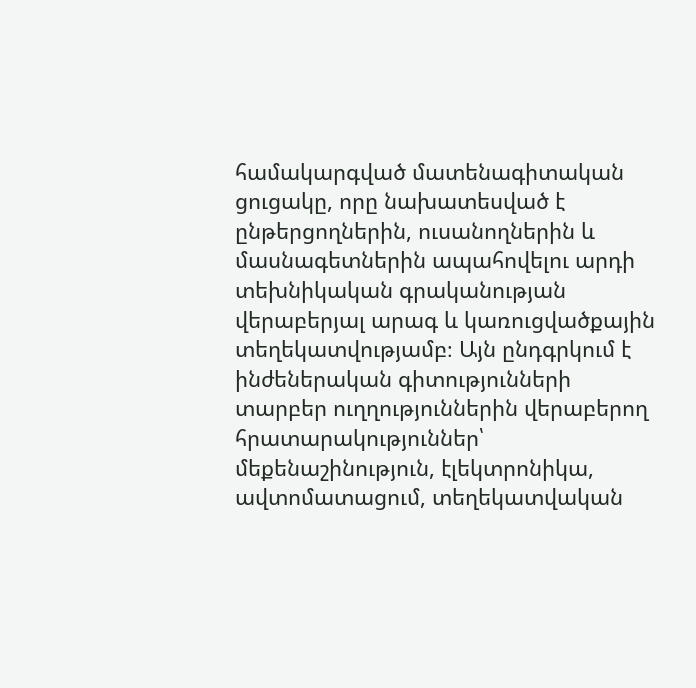համակարգված մատենագիտական ցուցակը, որը նախատեսված է ընթերցողներին, ուսանողներին և մասնագետներին ապահովելու արդի տեխնիկական գրականության վերաբերյալ արագ և կառուցվածքային տեղեկատվությամբ։ Այն ընդգրկում է ինժեներական գիտությունների տարբեր ուղղություններին վերաբերող հրատարակություններ՝ մեքենաշինություն, էլեկտրոնիկա, ավտոմատացում, տեղեկատվական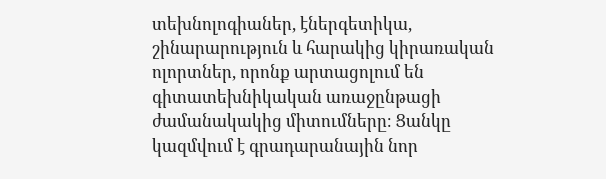տեխնոլոգիաներ, էներգետիկա, շինարարություն և հարակից կիրառական ոլորտներ, որոնք արտացոլում են գիտատեխնիկական առաջընթացի ժամանակակից միտումները։ Ցանկը կազմվում է գրադարանային նոր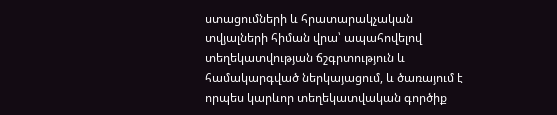ստացումների և հրատարակչական տվյալների հիման վրա՝ ապահովելով տեղեկատվության ճշգրտություն և համակարգված ներկայացում, և ծառայում է որպես կարևոր տեղեկատվական գործիք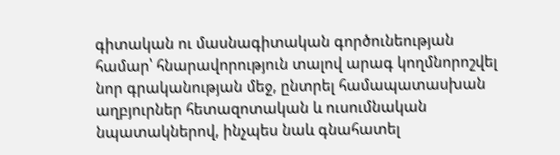գիտական ու մասնագիտական գործունեության համար՝ հնարավորություն տալով արագ կողմնորոշվել նոր գրականության մեջ, ընտրել համապատասխան աղբյուրներ հետազոտական և ուսումնական նպատակներով, ինչպես նաև գնահատել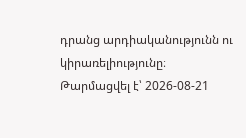դրանց արդիականությունն ու կիրառելիությունը։
Թարմացվել է՝ 2026-08-21